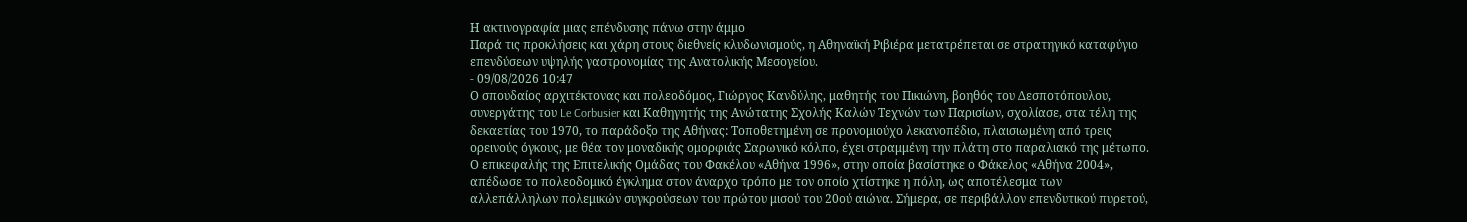Η ακτινογραφία μιας επένδυσης πάνω στην άμμο
Παρά τις προκλήσεις και χάρη στους διεθνείς κλυδωνισμούς, η Αθηναϊκή Ριβιέρα μετατρέπεται σε στρατηγικό καταφύγιο επενδύσεων υψηλής γαστρονομίας της Ανατολικής Μεσογείου.
- 09/08/2026 10:47
Ο σπουδαίος αρχιτέκτονας και πολεοδόμος, Γιώργος Κανδύλης, μαθητής του Πικιώνη, βοηθός του Δεσποτόπουλου, συνεργάτης του Le Corbusier και Καθηγητής της Ανώτατης Σχολής Καλών Τεχνών των Παρισίων, σχολίασε, στα τέλη της δεκαετίας του 1970, το παράδοξο της Αθήνας: Τοποθετημένη σε προνομιούχο λεκανοπέδιο, πλαισιωμένη από τρεις ορεινούς όγκους, με θέα τον μοναδικής ομορφιάς Σαρωνικό κόλπο, έχει στραμμένη την πλάτη στο παραλιακό της μέτωπο. Ο επικεφαλής της Επιτελικής Ομάδας του Φακέλου «Αθήνα 1996», στην οποία βασίστηκε ο Φάκελος «Αθήνα 2004», απέδωσε το πολεοδομικό έγκλημα στον άναρχο τρόπο με τον οποίο χτίστηκε η πόλη, ως αποτέλεσμα των αλλεπάλληλων πολεμικών συγκρούσεων του πρώτου μισού του 20ού αιώνα. Σήμερα, σε περιβάλλον επενδυτικού πυρετού,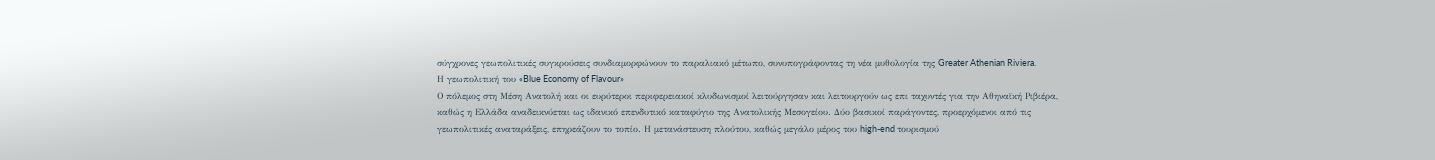σύγχρονες γεωπολιτικές συγκρούσεις συνδιαμορφώνουν το παραλιακό μέτωπο, συνυπογράφοντας τη νέα μυθολογία της Greater Athenian Riviera.
Η γεωπολιτική του «Blue Economy of Flavour»
Ο πόλεμος στη Μέση Ανατολή και οι ευρύτεροι περιφερειακοί κλυδωνισμοί λειτούργησαν και λειτουργούν ως επι ταχυντές για την Αθηναϊκή Ριβιέρα, καθώς η Ελλάδα αναδεικνύεται ως ιδανικό επενδυτικό καταφύγιο της Ανατολικής Μεσογείου. Δύο βασικοί παράγοντες, προερχόμενοι από τις γεωπολιτικές αναταράξεις, επηρεάζουν το τοπίο. Η μετανάστευση πλούτου, καθώς μεγάλο μέρος του high-end τουρισμού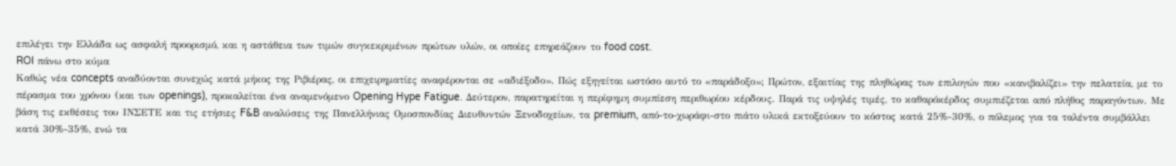επιλέγει την Ελλάδα ως ασφαλή προορισμό, και η αστάθεια των τιμών συγκεκριμένων πρώτων υλών, οι οποίες επηρεάζουν το food cost.
ROI πάνω στο κύμα
Καθώς νέα concepts αναδύονται συνεχώς κατά μήκος της Ριβιέρας, οι επιχειρηματίες αναφέρονται σε «αδιέξοδο». Πώς εξηγείται ωστόσο αυτό το «παράδοξο»; Πρώτον, εξαιτίας της πληθώρας των επιλογών που «κανιβαλίζει» την πελατεία, με το πέρασμα του χρόνου (και των openings), προκαλείται ένα αναμενόμενο Opening Hype Fatigue. Δεύτερον, παρατηρείται η περίφημη συμπίεση περιθωρίου κέρδους. Παρά τις υψηλές τιμές, το καθαρόκέρδος συμπιέζεται από πλήθος παραγόντων. Με βάση τις εκθέσεις του ΙΝΣΕΤΕ και τις ετήσιες F&B αναλύσεις της Πανελλήνιας Ομοσπονδίας Διευθυντών Ξενοδοχείων, τα premium, από-το-χωράφι-στο πιάτο υλικά εκτοξεύουν το κόστος κατά 25%-30%, ο πόλεμος για τα ταλέντα συμβάλλει κατά 30%-35%, ενώ τα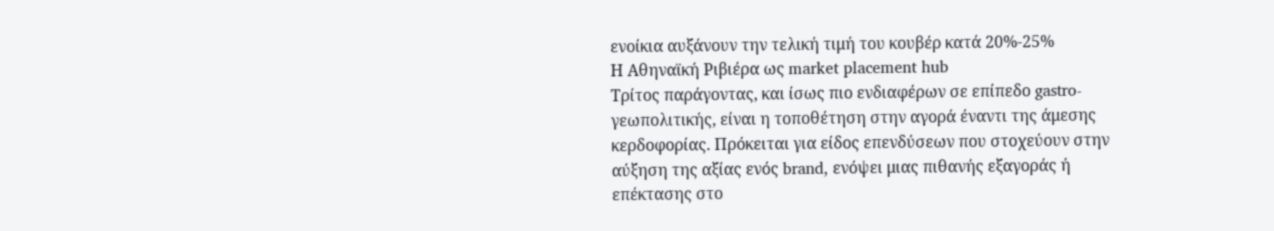ενοίκια αυξάνουν την τελική τιμή του κουβέρ κατά 20%-25%
Η Αθηναϊκή Ριβιέρα ως market placement hub
Τρίτος παράγοντας, και ίσως πιο ενδιαφέρων σε επίπεδο gastro-γεωπολιτικής, είναι η τοποθέτηση στην αγορά έναντι της άμεσης κερδοφορίας. Πρόκειται για είδος επενδύσεων που στοχεύουν στην αύξηση της αξίας ενός brand, ενόψει μιας πιθανής εξαγοράς ή επέκτασης στο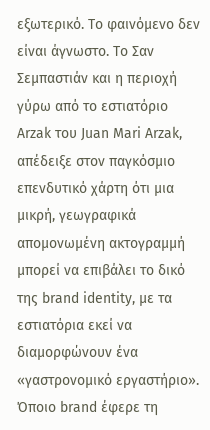εξωτερικό. Το φαινόμενο δεν είναι άγνωστο. Το Σαν Σεμπαστιάν και η περιοχή γύρω από το εστιατόριο Arzak του Juan Mari Arzak, απέδειξε στον παγκόσμιο επενδυτικό χάρτη ότι μια μικρή, γεωγραφικά απομονωμένη ακτογραμμή μπορεί να επιβάλει το δικό της brand identity, με τα εστιατόρια εκεί να διαμορφώνουν ένα «γαστρονομικό εργαστήριο». Όποιο brand έφερε τη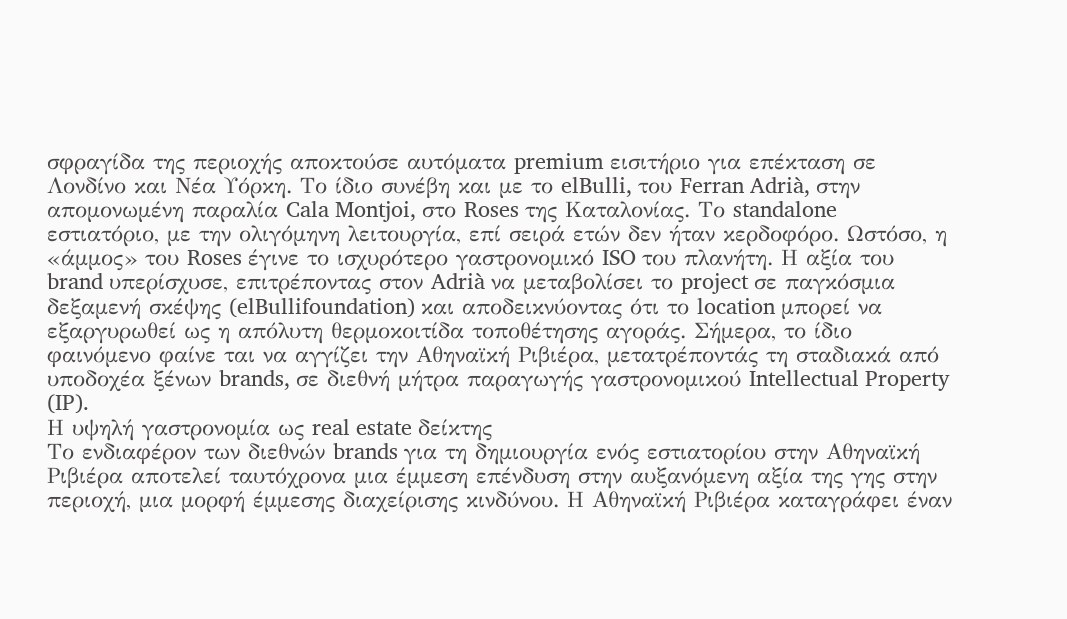σφραγίδα της περιοχής αποκτούσε αυτόματα premium εισιτήριο για επέκταση σε Λονδίνο και Νέα Υόρκη. Το ίδιο συνέβη και με το elBulli, του Ferran Adrià, στην απομονωμένη παραλία Cala Montjoi, στο Roses της Καταλονίας. Το standalone εστιατόριο, με την ολιγόμηνη λειτουργία, επί σειρά ετών δεν ήταν κερδοφόρο. Ωστόσο, η «άμμος» του Roses έγινε το ισχυρότερο γαστρονομικό ISO του πλανήτη. Η αξία του brand υπερίσχυσε, επιτρέποντας στον Adrià να μεταβολίσει το project σε παγκόσμια δεξαμενή σκέψης (elBullifoundation) και αποδεικνύοντας ότι το location μπορεί να εξαργυρωθεί ως η απόλυτη θερμοκοιτίδα τοποθέτησης αγοράς. Σήμερα, το ίδιο φαινόμενο φαίνε ται να αγγίζει την Αθηναϊκή Ριβιέρα, μετατρέποντάς τη σταδιακά από υποδοχέα ξένων brands, σε διεθνή μήτρα παραγωγής γαστρονομικού Intellectual Property (IP).
Η υψηλή γαστρονομία ως real estate δείκτης
Το ενδιαφέρον των διεθνών brands για τη δημιουργία ενός εστιατορίου στην Αθηναϊκή Ριβιέρα αποτελεί ταυτόχρονα μια έμμεση επένδυση στην αυξανόμενη αξία της γης στην περιοχή, μια μορφή έμμεσης διαχείρισης κινδύνου. Η Αθηναϊκή Ριβιέρα καταγράφει έναν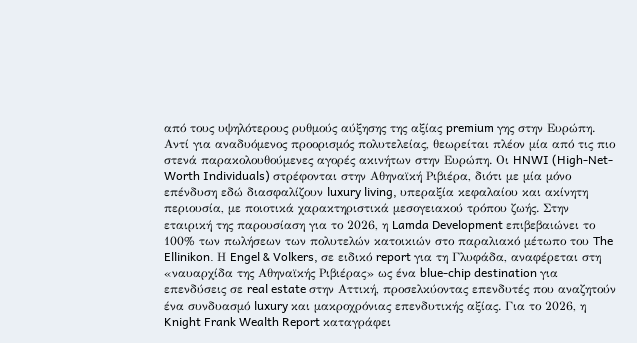από τους υψηλότερους ρυθμούς αύξησης της αξίας premium γης στην Ευρώπη. Αντί για αναδυόμενος προορισμός πολυτελείας, θεωρείται πλέον μία από τις πιο στενά παρακολουθούμενες αγορές ακινήτων στην Ευρώπη. Οι HNWI (High-Net-Worth Individuals) στρέφονται στην Αθηναϊκή Ριβιέρα, διότι με μία μόνο επένδυση εδώ διασφαλίζουν luxury living, υπεραξία κεφαλαίου και ακίνητη περιουσία, με ποιοτικά χαρακτηριστικά μεσογειακού τρόπου ζωής. Στην εταιρική της παρουσίαση για το 2026, η Lamda Development επιβεβαιώνει το 100% των πωλήσεων των πολυτελών κατοικιών στο παραλιακό μέτωπο του The Ellinikon. Η Engel & Volkers, σε ειδικό report για τη Γλυφάδα, αναφέρεται στη «ναυαρχίδα της Αθηναϊκής Ριβιέρας» ως ένα blue-chip destination για επενδύσεις σε real estate στην Αττική, προσελκύοντας επενδυτές που αναζητούν ένα συνδυασμό luxury και μακροχρόνιας επενδυτικής αξίας. Για το 2026, η Knight Frank Wealth Report καταγράφει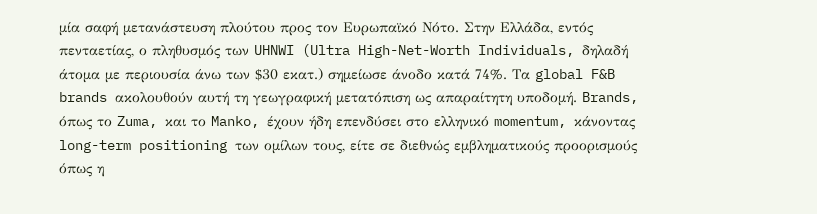μία σαφή μετανάστευση πλούτου προς τον Ευρωπαϊκό Νότο. Στην Ελλάδα, εντός πενταετίας, ο πληθυσμός των UHNWI (Ultra High-Net-Worth Individuals, δηλαδή άτομα με περιουσία άνω των $30 εκατ.) σημείωσε άνοδο κατά 74%. Τα global F&B brands ακολουθούν αυτή τη γεωγραφική μετατόπιση ως απαραίτητη υποδομή. Brands, όπως το Zuma, και το Manko, έχουν ήδη επενδύσει στο ελληνικό momentum, κάνοντας long-term positioning των ομίλων τους, είτε σε διεθνώς εμβληματικούς προορισμούς όπως η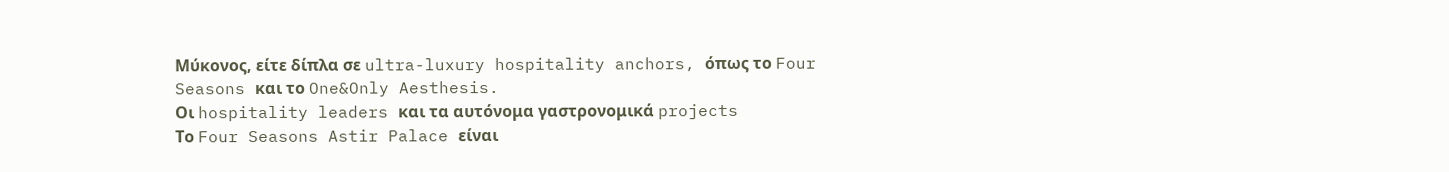Μύκονος, είτε δίπλα σε ultra-luxury hospitality anchors, όπως το Four Seasons και το One&Only Aesthesis.
Οι hospitality leaders και τα αυτόνομα γαστρονομικά projects
Tο Four Seasons Astir Palace είναι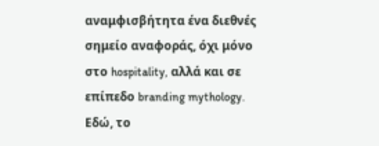αναμφισβήτητα ένα διεθνές σημείο αναφοράς, όχι μόνο στο hospitality, αλλά και σε επίπεδο branding mythology. Εδώ, το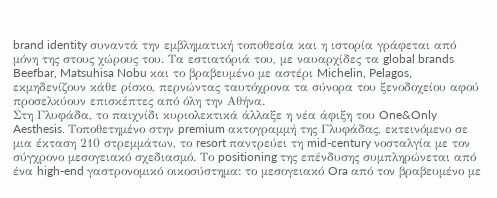brand identity συναντά την εμβληματική τοποθεσία και η ιστορία γράφεται από μόνη της στους χώρους του. Τα εστιατόριά του, με ναυαρχίδες τα global brands Beefbar, Matsuhisa Nobu και το βραβευμένο με αστέρι Michelin, Pelagos, εκμηδενίζουν κάθε ρίσκο, περνώντας ταυτόχρονα τα σύνορα του ξενοδοχείου αφού προσελκύουν επισκέπτες από όλη την Αθήνα.
Στη Γλυφάδα, το παιχνίδι κυριολεκτικά άλλαξε η νέα άφιξη του One&Only Aesthesis. Τοποθετημένο στην premium ακτογραμμή της Γλυφάδας, εκτεινόμενο σε μια έκταση 210 στρεμμάτων, το resort παντρεύει τη mid-century νοσταλγία με τον σύγχρονο μεσογειακό σχεδιασμό. Το positioning της επένδυσης συμπληρώνεται από ένα high-end γαστρονομικό οικοσύστημα: το μεσογειακό Ora από τον βραβευμένο με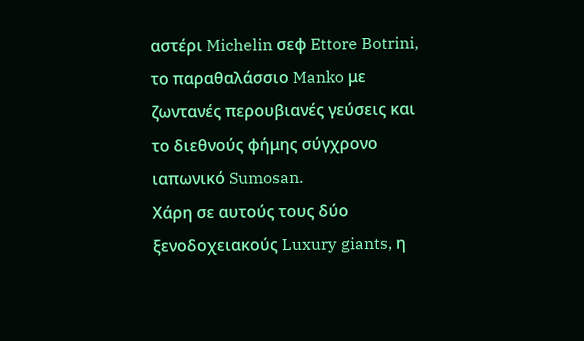αστέρι Michelin σεφ Ettore Botrini, το παραθαλάσσιο Manko με ζωντανές περουβιανές γεύσεις και το διεθνούς φήμης σύγχρονο ιαπωνικό Sumosan.
Χάρη σε αυτούς τους δύο ξενοδοχειακούς Luxury giants, η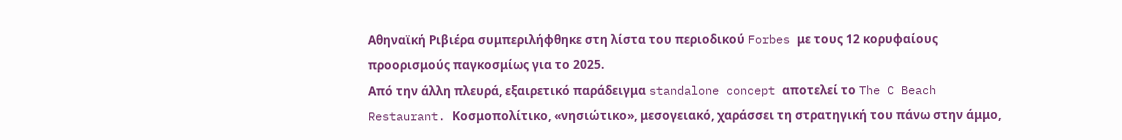Αθηναϊκή Ριβιέρα συμπεριλήφθηκε στη λίστα του περιοδικού Forbes με τους 12 κορυφαίους προορισμούς παγκοσμίως για το 2025.
Από την άλλη πλευρά, εξαιρετικό παράδειγμα standalone concept αποτελεί το The C Beach Restaurant. Κοσμοπολίτικο, «νησιώτικο», μεσογειακό, χαράσσει τη στρατηγική του πάνω στην άμμο,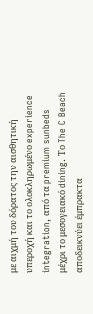με αιχμή του δόρατος την αισθητική υπεροχή και το ολοκληρωμένο experience integration, από τα premium sunbeds μέχρι το μεσογειακό dining. Το The C Beach αποδεικνύει έμπρακτα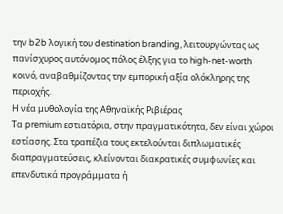την b2b λογική του destination branding, λειτουργώντας ως πανίσχυρος αυτόνομος πόλος έλξης για το high-net-worth κοινό, αναβαθμίζοντας την εμπορική αξία ολόκληρης της περιοχής.
Η νέα μυθολογία της Αθηναϊκής Ριβιέρας
Τα premium εστιατόρια, στην πραγματικότητα, δεν είναι χώροι εστίασης. Στα τραπέζια τους εκτελούνται διπλωματικές διαπραγματεύσεις, κλείνονται διακρατικές συμφωνίες και επενδυτικά προγράμματα ή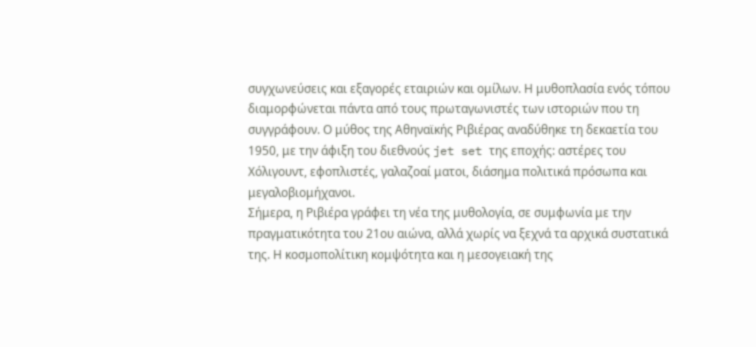συγχωνεύσεις και εξαγορές εταιριών και ομίλων. Η μυθοπλασία ενός τόπου διαμορφώνεται πάντα από τους πρωταγωνιστές των ιστοριών που τη συγγράφουν. Ο μύθος της Αθηναϊκής Ριβιέρας αναδύθηκε τη δεκαετία του 1950, με την άφιξη του διεθνούς jet set της εποχής: αστέρες του Χόλιγουντ, εφοπλιστές, γαλαζοαί ματοι, διάσημα πολιτικά πρόσωπα και μεγαλοβιομήχανοι.
Σήμερα, η Ριβιέρα γράφει τη νέα της μυθολογία, σε συμφωνία με την πραγματικότητα του 21ου αιώνα, αλλά χωρίς να ξεχνά τα αρχικά συστατικά της. Η κοσμοπολίτικη κομψότητα και η μεσογειακή της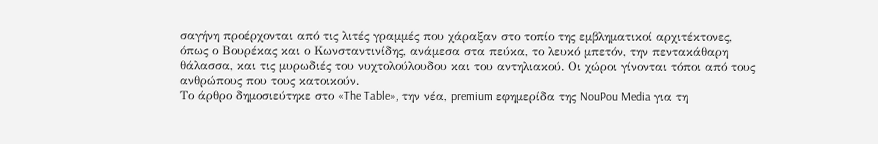σαγήνη προέρχονται από τις λιτές γραμμές που χάραξαν στο τοπίο της εμβληματικοί αρχιτέκτονες, όπως ο Βουρέκας και ο Κωνσταντινίδης, ανάμεσα στα πεύκα, το λευκό μπετόν, την πεντακάθαρη θάλασσα, και τις μυρωδιές του νυχτολούλουδου και του αντηλιακού. Οι χώροι γίνονται τόποι από τους ανθρώπους που τους κατοικούν.
Το άρθρο δημοσιεύτηκε στο «The Table», την νέα, premium εφημερίδα της NouPou Media για τη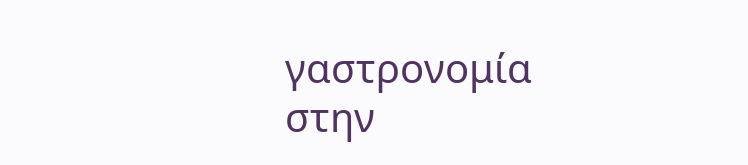γαστρονομία στην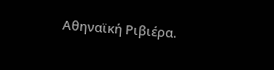Αθηναϊκή Ριβιέρα.